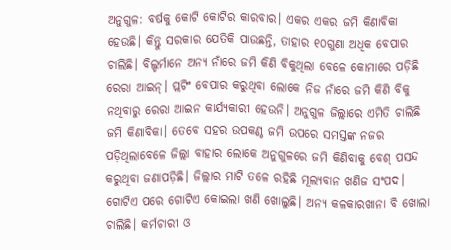ଅନୁଗୁଳ: ବର୍ଷକୁ କୋଟି କୋଟିର କାରବାର। ଏକର ଏକର ଜମି କିଣାବିକା ହେଉଛି। କିନ୍ତୁ ସରକାର ଯେତିକି ପାଉଛନ୍ତି, ତାହାର ୧୦ଗୁଣା ଅଧିକ ବେପାର ଚାଲିଛି। ବିଲ୍ଡର୍ମାନେ ଅନ୍ୟ ନାଁରେ ଜମି କିଣି ବିକୁଥିଲା ବେଳେ କୋମାରେ ପଡ଼ିଛି ରେରା ଆଇନ୍। ପ୍ଲଟିଂ ବେପାର କରୁଥିବା ଲୋକେ ନିଜ ନାଁରେ ଜମି କିଣି ବିକୁ ନଥିବାରୁ ରେରା ଆଇନ କାର୍ଯ୍ୟକାରୀ ହେଉନି। ଅନୁଗୁଳ ଜିଲ୍ଲାରେ ଏମିତି ଚାଲିଛି ଜମି କିଣାବିକା। ତେବେ ସହର ଉପକଣ୍ଠ ଜମି ଉପରେ ସମସ୍ତଙ୍କ ନଜର ପଡ଼ିଥିଲାବେଳେ ଜିଲ୍ଲା ବାହାର ଲୋକେ ଅନୁଗୁଳରେ ଜମି କିଣିବାକୁ ବେଶ୍ ପସନ୍ଦ କରୁଥିବା ଜଣାପଡ଼ିଛି। ଜିଲ୍ଲାର ମାଟି ତଳେ ରହିଛି ମୂଲ୍ୟବାନ ଖଣିଜ ସଂପଦ। ଗୋଟିଏ ପରେ ଗୋଟିଏ କୋଇଲା ଖଣି ଖୋଲୁଛି। ଅନ୍ୟ କଳକାରଖାନା ବି ଖୋଲା ଚାଲିଛି। କର୍ମଚାରୀ ଓ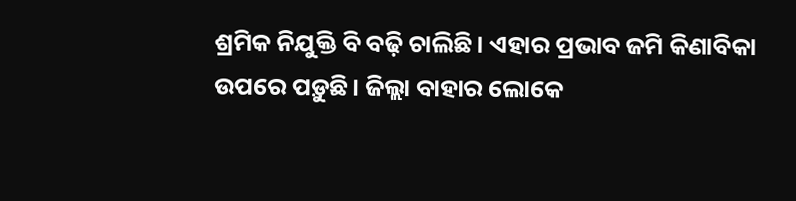ଶ୍ରମିକ ନିଯୁକ୍ତି ବି ବଢ଼ି ଚାଲିଛି। ଏହାର ପ୍ରଭାବ ଜମି କିଣାବିକା ଉପରେ ପଡ଼ୁଛି। ଜିଲ୍ଲା ବାହାର ଲୋକେ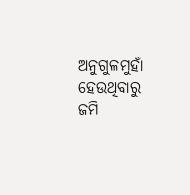ଅନୁଗୁଳମୁହାଁ ହେଉଥିବାରୁ ଜମି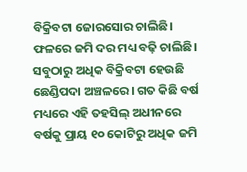ବିକ୍ରିବଟା ଜୋରସୋର ଚାଲିଛି। ଫଳରେ ଜମି ଦର ମଧ୍ୟ ବଢ଼ି ଚାଲିଛି। ସବୁଠାରୁ ଅଧିକ ବିକ୍ରିବଟା ହେଉଛି ଛେଣ୍ଡିପଦା ଅଞ୍ଚଳରେ। ଗତ କିଛି ବର୍ଷ ମଧ୍ୟରେ ଏହି ତହସିଲ୍ ଅଧୀନରେ ବର୍ଷକୁ ପ୍ରାୟ ୧୦ କୋଟିରୁ ଅଧିକ ଜମି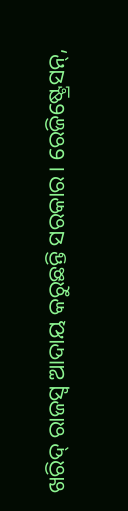ଖରିଦ୍ ରାଜସ୍ବ ଆଦାୟ କରୁଛନ୍ତି ସରକାର। ରେଜିଷ୍ଟ୍ରେସନ୍,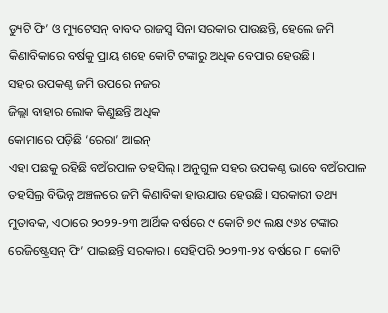ଡ୍ୟୁଟି ଫି’ ଓ ମ୍ୟୁଟେସନ୍ ବାବଦ ରାଜସ୍ବ ସିନା ସରକାର ପାଉଛନ୍ତି, ହେଲେ ଜମି କିଣାବିକାରେ ବର୍ଷକୁ ପ୍ରାୟ ଶହେ କୋଟି ଟଙ୍କାରୁ ଅଧିକ ବେପାର ହେଉଛି।
ସହର ଉପକଣ୍ଠ ଜମି ଉପରେ ନଜର
ଜିଲ୍ଲା ବାହାର ଲୋକ କିଣୁଛନ୍ତି ଅଧିକ
କୋମାରେ ପଡ଼ିଛି ‘ରେରା’ ଆଇନ୍
ଏହା ପଛକୁ ରହିଛି ବଅଁରପାଳ ତହସିଲ୍। ଅନୁଗୁଳ ସହର ଉପକଣ୍ଠ ଭାବେ ବଅଁରପାଳ ତହସିଲ୍ର ବିଭିନ୍ନ ଅଞ୍ଚଳରେ ଜମି କିଣାବିକା ହାଉଯାଉ ହେଉଛି। ସରକାରୀ ତଥ୍ୟ ମୁତାବକ, ଏଠାରେ ୨୦୨୨-୨୩ ଆର୍ଥିକ ବର୍ଷରେ ୯ କୋଟି ୭୯ ଲକ୍ଷ ୯୬୪ ଟଙ୍କାର ରେଜିଷ୍ଟ୍ରେସନ୍ ଫି’ ପାଇଛନ୍ତି ସରକାର। ସେହିପରି ୨୦୨୩-୨୪ ବର୍ଷରେ ୮ କୋଟି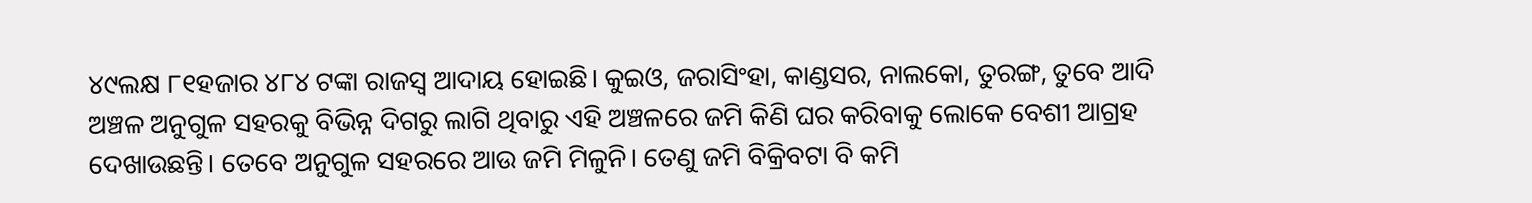୪୯ଲକ୍ଷ ୮୧ହଜାର ୪୮୪ ଟଙ୍କା ରାଜସ୍ବ ଆଦାୟ ହୋଇଛି। କୁଇଓ, ଜରାସିଂହା, କାଣ୍ଡସର, ନାଲକୋ, ତୁରଙ୍ଗ, ତୁବେ ଆଦି ଅଞ୍ଚଳ ଅନୁଗୁଳ ସହରକୁ ବିଭିନ୍ନ ଦିଗରୁ ଲାଗି ଥିବାରୁ ଏହି ଅଞ୍ଚଳରେ ଜମି କିଣି ଘର କରିବାକୁ ଲୋକେ ବେଶୀ ଆଗ୍ରହ ଦେଖାଉଛନ୍ତି। ତେବେ ଅନୁଗୁଳ ସହରରେ ଆଉ ଜମି ମିଳୁନି। ତେଣୁ ଜମି ବିକ୍ରିବଟା ବି କମି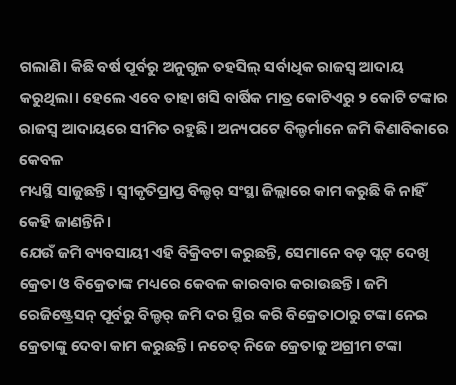ଗଲାଣି। କିଛି ବର୍ଷ ପୂର୍ବରୁ ଅନୁଗୁଳ ତହସିଲ୍ ସର୍ବାଧିକ ରାଜସ୍ବ ଆଦାୟ କରୁଥିଲା। ହେଲେ ଏବେ ତାହା ଖସି ବାର୍ଷିକ ମାତ୍ର କୋଟିଏରୁ ୨ କୋଟି ଟଙ୍କାର ରାଜସ୍ବ ଆଦାୟରେ ସୀମିତ ରହୁଛି। ଅନ୍ୟପଟେ ବିଲ୍ଡର୍ମାନେ ଜମି କିଣାବିକାରେ କେବଳ
ମଧ୍ୟସ୍ଥି ସାଜୁଛନ୍ତି। ସ୍ବୀକୃତିପ୍ରାପ୍ତ ବିଲ୍ଡର୍ ସଂସ୍ଥା ଜିଲ୍ଲାରେ କାମ କରୁଛି କି ନାହିଁ କେହି ଜାଣନ୍ତିନି।
ଯେଉଁ ଜମି ବ୍ୟବସାୟୀ ଏହି ବିକ୍ରିବଟା କରୁଛନ୍ତି, ସେମାନେ ବଡ଼ ପ୍ଲଟ୍ ଦେଖି କ୍ରେତା ଓ ବିକ୍ରେତାଙ୍କ ମଧ୍ୟରେ କେବଳ କାରବାର କରାଉଛନ୍ତି। ଜମି ରେଜିଷ୍ଟ୍ରେସନ୍ ପୂର୍ବରୁ ବିଲ୍ଡର୍ ଜମି ଦର ସ୍ଥିର କରି ବିକ୍ରେତାଠାରୁ ଟଙ୍କା ନେଇ କ୍ରେତାଙ୍କୁ ଦେବା କାମ କରୁଛନ୍ତି। ନଚେତ୍ ନିଜେ କ୍ରେତାକୁ ଅଗ୍ରୀମ ଟଙ୍କା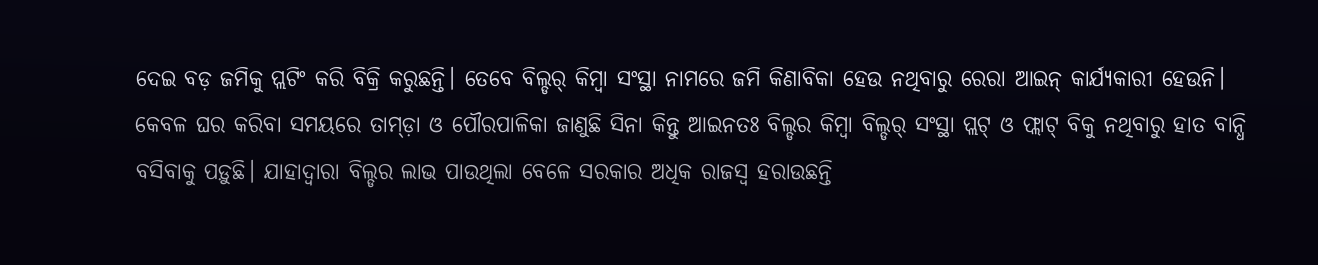ଦେଇ ବଡ଼ ଜମିକୁ ପ୍ଲଟିଂ କରି ବିକ୍ରି କରୁଛନ୍ତି। ତେବେ ବିଲ୍ଡର୍ କିମ୍ବା ସଂସ୍ଥା ନାମରେ ଜମି କିଣାବିକା ହେଉ ନଥିବାରୁ ରେରା ଆଇନ୍ କାର୍ଯ୍ୟକାରୀ ହେଉନି। କେବଳ ଘର କରିବା ସମୟରେ ତାମ୍ଡ଼ା ଓ ପୌରପାଳିକା ଜାଣୁଛି ସିନା କିନ୍ତୁ ଆଇନତଃ ବିଲ୍ଡର କିମ୍ବା ବିଲ୍ଡର୍ ସଂସ୍ଥା ପ୍ଲଟ୍ ଓ ଫ୍ଲାଟ୍ ବିକୁ ନଥିବାରୁ ହାତ ବାନ୍ଧି ବସିବାକୁ ପଡ଼ୁଛି। ଯାହାଦ୍ବାରା ବିଲ୍ଡର ଲାଭ ପାଉଥିଲା ବେଳେ ସରକାର ଅଧିକ ରାଜସ୍ବ ହରାଉଛନ୍ତି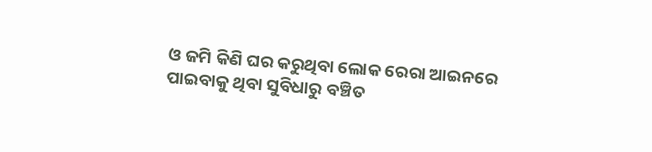ଓ ଜମି କିଣି ଘର କରୁଥିବା ଲୋକ ରେରା ଆଇନରେ ପାଇବାକୁ ଥିବା ସୁବିଧାରୁ ବଞ୍ଚିତ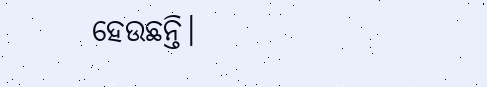ହେଉଛନ୍ତି।